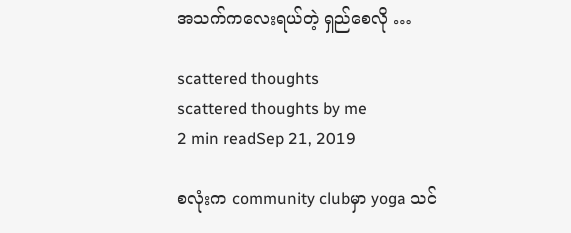အသက်ကလေးရယ်တဲ့ ရှည်စေလို …

scattered thoughts
scattered thoughts by me
2 min readSep 21, 2019

စလုံးက community clubမှာ yoga သင်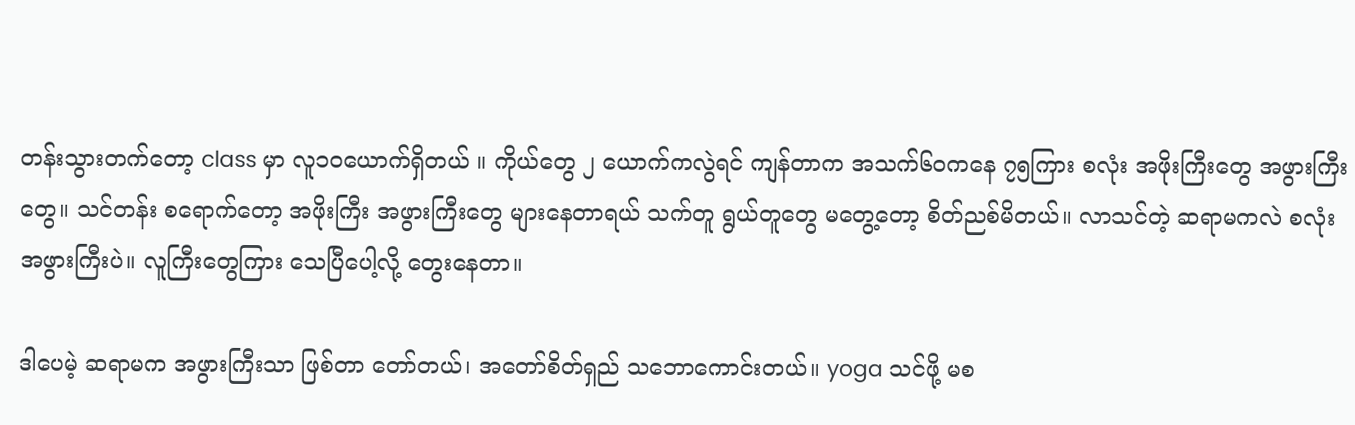တန်းသွားတက်တော့ class မှာ လူ၁၀ယောက်ရှိတယ် ။ ကိုယ်တွေ ၂ ယောက်ကလွဲရင် ကျန်တာက အသက်၆၀ကနေ ၇၅ကြား စလုံး အဖိုးကြီးတွေ အဖွားကြီးတွေ။ သင်တန်း စရောက်တော့ အဖိုးကြီး အဖွားကြီးတွေ များနေတာရယ် သက်တူ ရွယ်တူတွေ မတွေ့တော့ စိတ်ညစ်မိတယ်။ လာသင်တဲ့ ဆရာမကလဲ စလုံး အဖွားကြီးပဲ။ လူကြီးတွေကြား သေပြီပေါ့လို့ တွေးနေတာ။

ဒါပေမဲ့ ဆရာမက အဖွားကြီးသာ ဖြစ်တာ တော်တယ်၊ အတော်စိတ်ရှည် သဘောကောင်းတယ်။ yoga သင်ဖို့ မစ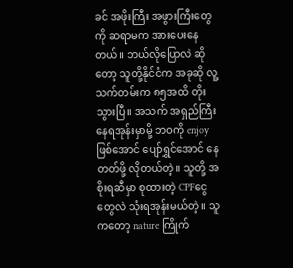ခင် အဖိုးကြီး အဖွားကြီးတွေကို ဆရာမက အားပေးနေတယ်။ ဘယ်လိုပြောလဲ ဆိုတော့ သူတို့နိုင်ငံက အခုဆို လူ့သက်တမ်းက ၈၅အထိ တိုးသွားပြီ။ အသက် အရှည်ကြီး နေရအုန်းမှာမို့ ဘဝကို enjoy ဖြစ်အောင် ပျော်ရွှင်အောင် နေတတ်ဖို့ လိုတယ်တဲ့။ သူတို့ အစိုးရဆီမှာ စုထားတဲ့ CPFငွေတွေလဲ သုံးရအုန်းမယ်တဲ့။ သူကတော့ nature ကြိုက်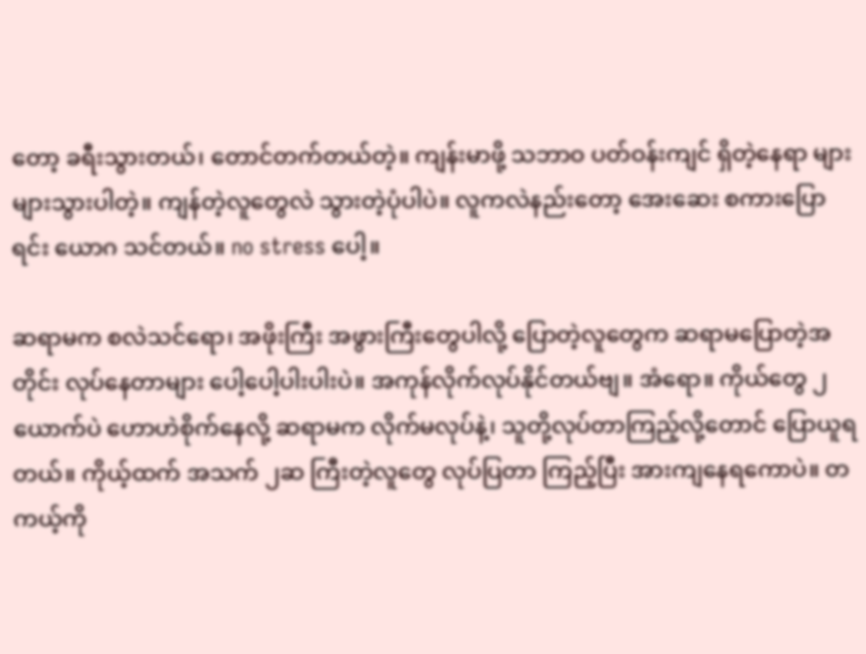တော့ ခရီးသွားတယ်၊ တောင်တက်တယ်တဲ့။ ကျန်းမာဖို့ သဘာဝ ပတ်ဝန်းကျင် ရှိတဲ့နေရာ များများသွားပါတဲ့။ ကျန်တဲ့လူတွေလဲ သွားတဲ့ပုံပါပဲ။ လူကလဲနည်းတော့ အေးဆေး စကားပြောရင်း ယောဂ သင်တယ်။ no stress ပေါ့။

ဆရာမက စလဲသင်ရော၊ အဖိုးကြီး အဖွားကြီးတွေပါလို့ ပြောတဲ့လူတွေက ဆရာမပြောတဲ့အတိုင်း လုပ်နေတာများ ပေါ့ပေါ့ပါးပါးပဲ။ အကုန်လိုက်လုပ်နိုင်တယ်ဗျ။ အံရော။ ကိုယ်တွေ ၂ယောက်ပဲ ဟောဟဲစိုက်နေလို့ ဆရာမက လိုက်မလုပ်နဲ့၊ သူတို့လုပ်တာကြည့်လို့တောင် ပြောယူရတယ်။ ကိုယ့်ထက် အသက် ၂ဆ ကြီးတဲ့လူတွေ လုပ်ပြတာ ကြည့်ပြီး အားကျနေရကောပဲ။ တကယ့်ကို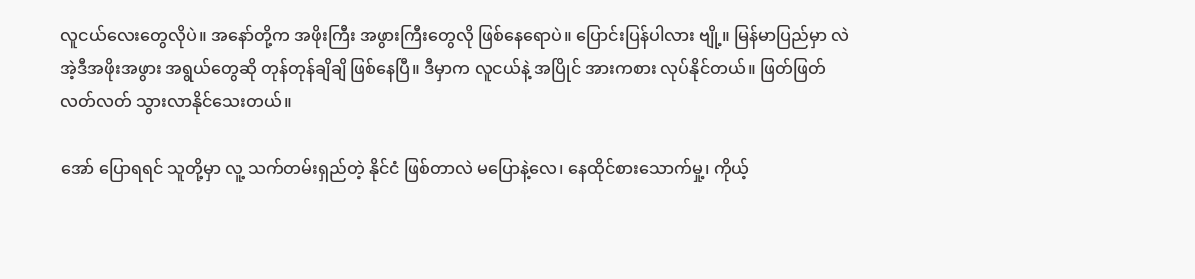လူငယ်လေးတွေလိုပဲ။ အနော်တို့က အဖိုးကြီး အဖွားကြီးတွေလို ဖြစ်နေရောပဲ။ ပြောင်းပြန်ပါလား ဗျို့။ မြန်မာပြည်မှာ လဲ အဲ့ဒီအဖိုးအဖွား အရွယ်တွေဆို တုန်တုန်ချိချိ ဖြစ်နေပြီ။ ဒီမှာက လူငယ်နဲ့ အပြိုင် အားကစား လုပ်နိုင်တယ်။ ဖြတ်ဖြတ်လတ်လတ် သွားလာနိုင်သေးတယ်။

အော် ပြောရရင် သူတို့မှာ လူ့ သက်တမ်းရှည်တဲ့ နိုင်ငံ ဖြစ်တာလဲ မပြောနဲ့လေ၊ နေထိုင်စားသောက်မှု့၊ ကိုယ့်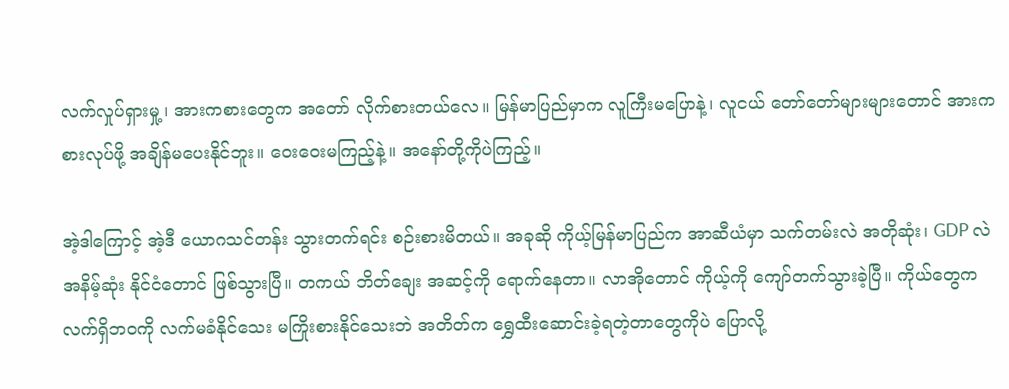လက်လှုပ်ရှားမှု့၊ အားကစားတွေက အတော် လိုက်စားတယ်လေ။ မြန်မာပြည်မှာက လူကြီးမပြောနဲ့၊ လူငယ် တော်တော်များများတောင် အားကစားလုပ်ဖို့ အချိန်မပေးနိုင်ဘူး။ ဝေးဝေးမကြည့်နဲ့။ အနော်တို့ကိုပဲကြည့်။

အဲ့ဒါကြောင့် အဲ့ဒီ ယောဂသင်တန်း သွားတက်ရင်း စဉ်းစားမိတယ်။ အခုဆို ကိုယ့်မြန်မာပြည်က အာဆီယံမှာ သက်တမ်းလဲ အတိုဆုံး၊ GDP လဲ အနိမ့်ဆုံး နိုင်ငံတောင် ဖြစ်သွားပြီ။ တကယ် ဘိတ်ချေး အဆင့်ကို ရောက်နေတာ။ လာအိုတောင် ကိုယ့်ကို ကျော်တက်သွားခဲ့ပြီ။ ကိုယ်တွေက လက်ရှိဘဝကို လက်မခံနိုင်သေး မကြိုးစားနိုင်သေးဘဲ အတိတ်က ရွှေထီးဆောင်းခဲ့ရတဲ့တာတွေကိုပဲ ပြောလို့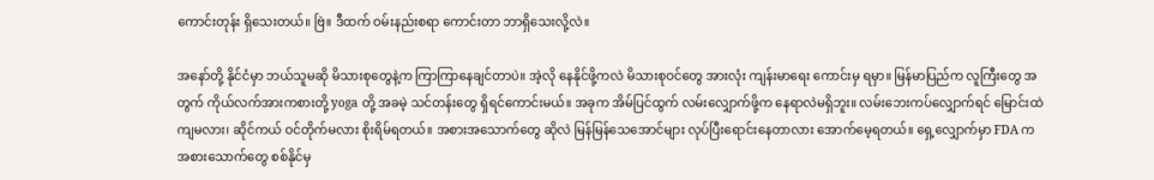ကောင်းတုန်း ရှိသေးတယ်။ ဗြဲ။ ဒီထက် ဝမ်းနည်းစရာ ကောင်းတာ ဘာရှိသေးလို့လဲ။

အနော်တို့ နိုင်ငံမှာ ဘယ်သူမဆို မိသားစုတွေနဲ့က ကြာကြာနေချင်တာပဲ။ အဲ့လို နေနိုင်ဖို့ကလဲ မိသားစုဝင်တွေ အားလုံး ကျန်းမာရေး ကောင်းမှ ရမှာ။ မြန်မာပြည်က လူကြီးတွေ အတွက် ကိုယ်လက်အားကစားတို့ yoga တို့ အခမဲ့ သင်တန်းတွေ ရှိရင်ကောင်းမယ်။ အခုက အိမ်ပြင်ထွက် လမ်းလျှောက်ဖို့က နေရာလဲမရှိဘူး။ လမ်းဘေးကပ်လျှောက်ရင် မြောင်းထဲကျမလား၊ ဆိုင်ကယ် ဝင်တိုက်မလား စိုးရိမ်ရတယ်။ အစားအသောက်တွေ ဆိုလဲ မြန်မြန်သေအောင်များ လုပ်ပြီးရောင်းနေတာလား အောက်မေ့ရတယ်။ ရှေ့လျှောက်မှာ FDA က အစားသောက်တွေ စစ်နိုင်မှ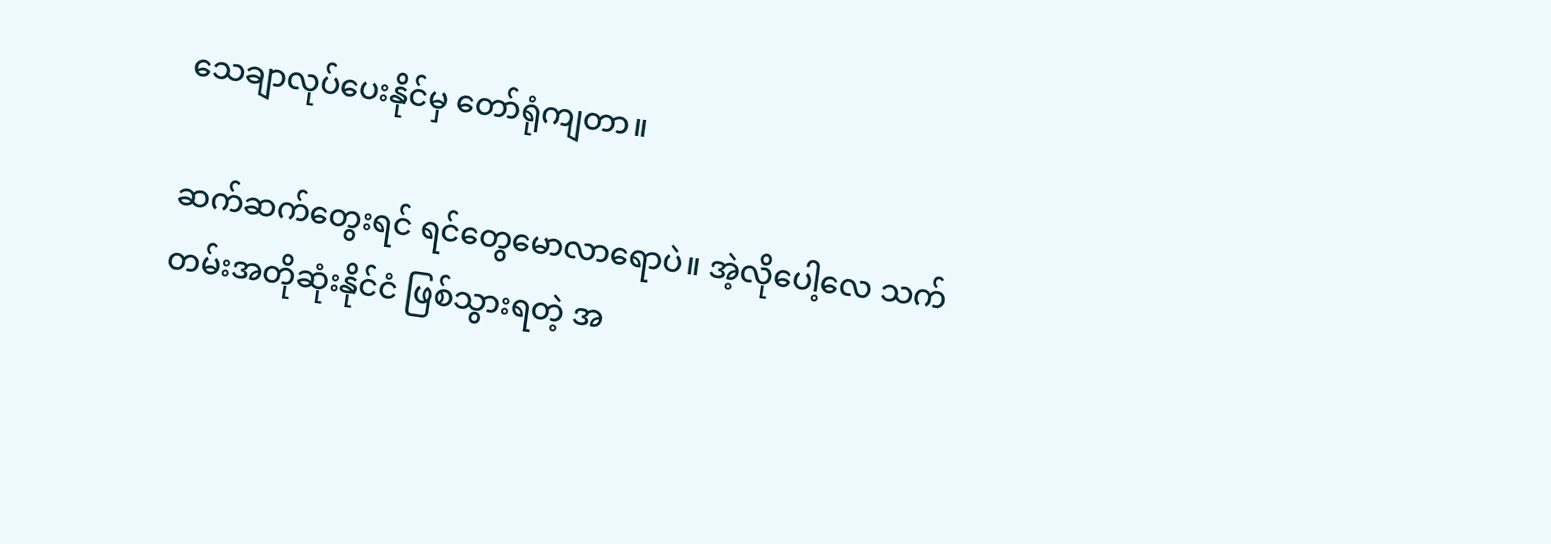သေချာလုပ်ပေးနိုင်မှ တော်ရုံကျတာ။

ဆက်ဆက်တွေးရင် ရင်တွေမောလာရောပဲ။ အဲ့လိုပေါ့လေ သက်တမ်းအတိုဆုံးနိုင်ငံ ဖြစ်သွားရတဲ့ အ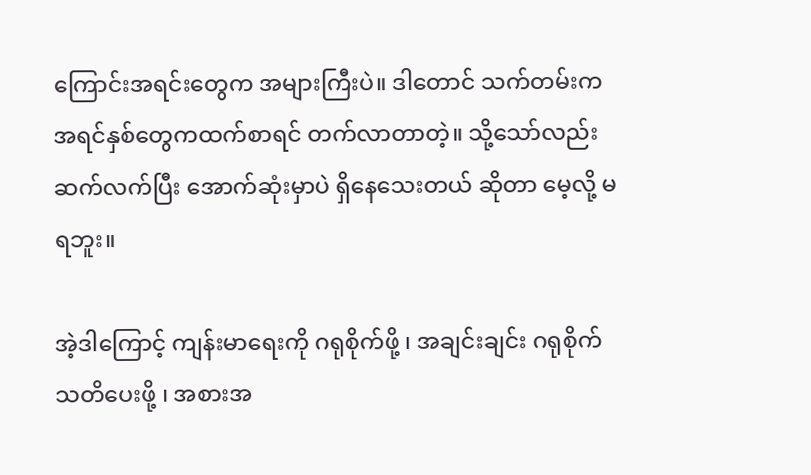ကြောင်းအရင်းတွေက အများကြီးပဲ။ ဒါတောင် သက်တမ်းက အရင်နှစ်တွေကထက်စာရင် တက်လာတာတဲ့။ သို့သော်လည်း ဆက်လက်ပြီး အောက်ဆုံးမှာပဲ ရှိနေသေးတယ် ဆိုတာ မေ့လို့ မရဘူး။

အဲ့ဒါကြောင့် ကျန်းမာရေးကို ဂရုစိုက်ဖို့ ၊ အချင်းချင်း ဂရုစိုက် သတိပေးဖို့ ၊ အစားအ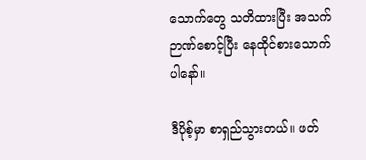သောက်တွေ သတိထားပြီး အသက်ဉာဏ်စောင့်ပြီး နေထိုင်စားသောက်ပါနော်။

ဒီပိုစ့်မှာ စာရှည်သွားတယ်။ ဖတ်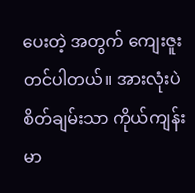ပေးတဲ့ အတွက် ကျေးဇူးတင်ပါတယ်။ အားလုံးပဲ စိတ်ချမ်းသာ ကိုယ်ကျန်းမာ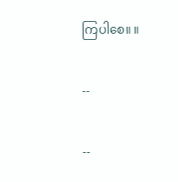ကြပါစေ။ ။

--

--